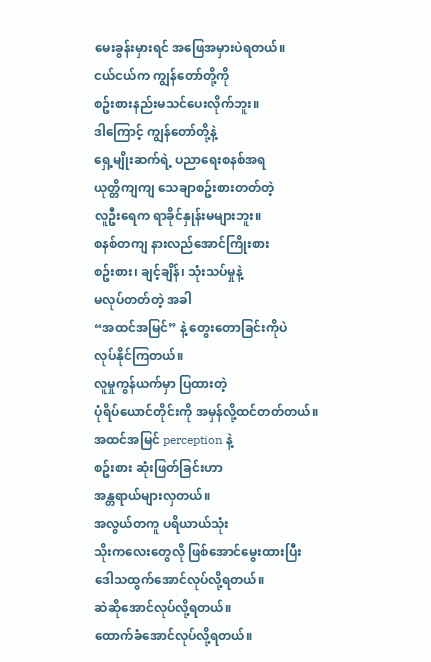မေးခွန်းမှားရင် အဖြေအမှားပဲရတယ်။
ငယ်ငယ်က ကျွန်တော်တို့ကို
စဥ်းစားနည်းမသင်ပေးလိုက်ဘူး။
ဒါကြောင့် ကျွန်တော်တို့နဲ့
ရှေ့မျိုးဆက်ရဲ့ ပညာရေးစနစ်အရ
ယုတ္တိကျကျ သေချာစဥ်းစားတတ်တဲ့
လူဦးရေက ရာခိုင်နှုန်းမများဘူး။
စနစ်တကျ နားလည်အောင်ကြိုးစား
စဥ်းစား၊ ချင့်ချိန်၊ သုံးသပ်မှုနဲ့
မလုပ်တတ်တဲ့ အခါ
“အထင်အမြင်” နဲ့ တွေးတောခြင်းကိုပဲ
လုပ်နိုင်ကြတယ်။
လူမှုကွန်ယက်မှာ ပြထားတဲ့
ပုံရိပ်ယောင်တိုင်းကို အမှန်လို့ထင်တတ်တယ်။
အထင်အမြင် perception နဲ့
စဥ်းစား ဆုံးဖြတ်ခြင်းဟာ
အန္တရာယ်များလှတယ်။
အလွယ်တကူ ပရိယာယ်သုံး
သိုးကလေးတွေလို ဖြစ်အောင်မွေးထားပြီး
ဒေါသထွက်အောင်လုပ်လို့ရတယ်။
ဆဲဆိုအောင်လုပ်လို့ရတယ်။
ထောက်ခံအောင်လုပ်လို့ရတယ်။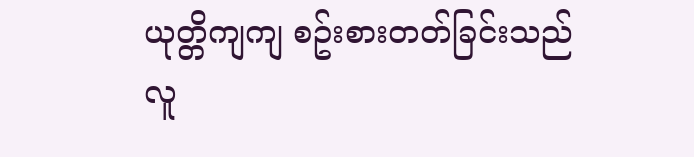ယုတ္တိကျကျ စဥ်းစားတတ်ခြင်းသည်
လူ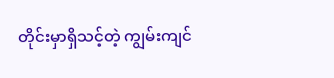တိုင်းမှာရှိသင့်တဲ့ ကျွမ်းကျင်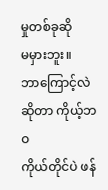မှုတစ်ခုဆို
မမှားဘူး။
ဘာကြောင့်လဲဆိုတာ ကိုယ့်ဘဝ
ကိုယ်တိုင်ပဲ ဖန်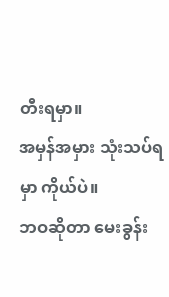တီးရမှာ။
အမှန်အမှား သုံးသပ်ရမှာ ကိုယ်ပဲ။
ဘဝဆိုတာ မေးခွန်း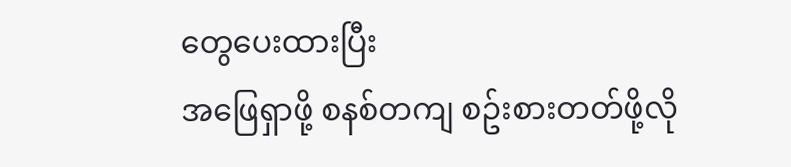တွေပေးထားပြီး
အဖြေရှာဖို့ စနစ်တကျ စဥ်းစားတတ်ဖို့လို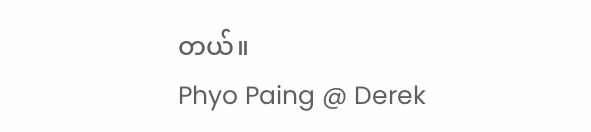တယ်။
Phyo Paing @ Derek